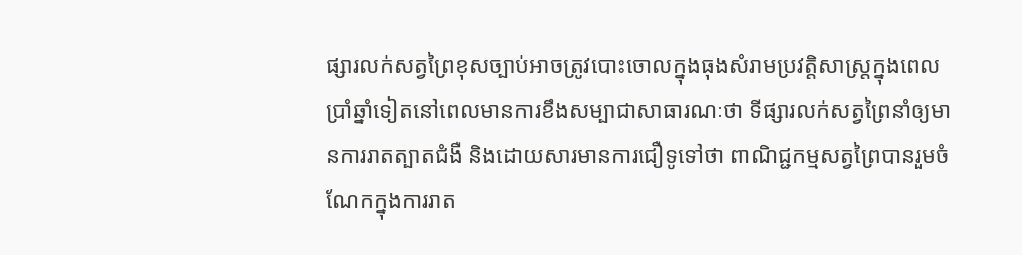ផ្សារលក់សត្វព្រៃខុសច្បាប់អាចត្រូវបោះចោលក្នុងធុងសំរាមប្រវត្តិសាស្ត្រក្នុងពេលប្រាំឆ្នាំទៀតនៅពេលមានការខឹងសម្បាជាសាធារណៈថា ទីផ្សារលក់សត្វព្រៃនាំឲ្យមានការរាតត្បាតជំងឺ និងដោយសារមានការជឿទូទៅថា ពាណិជ្ជកម្មសត្វព្រៃបានរួមចំណែកក្នុងការរាត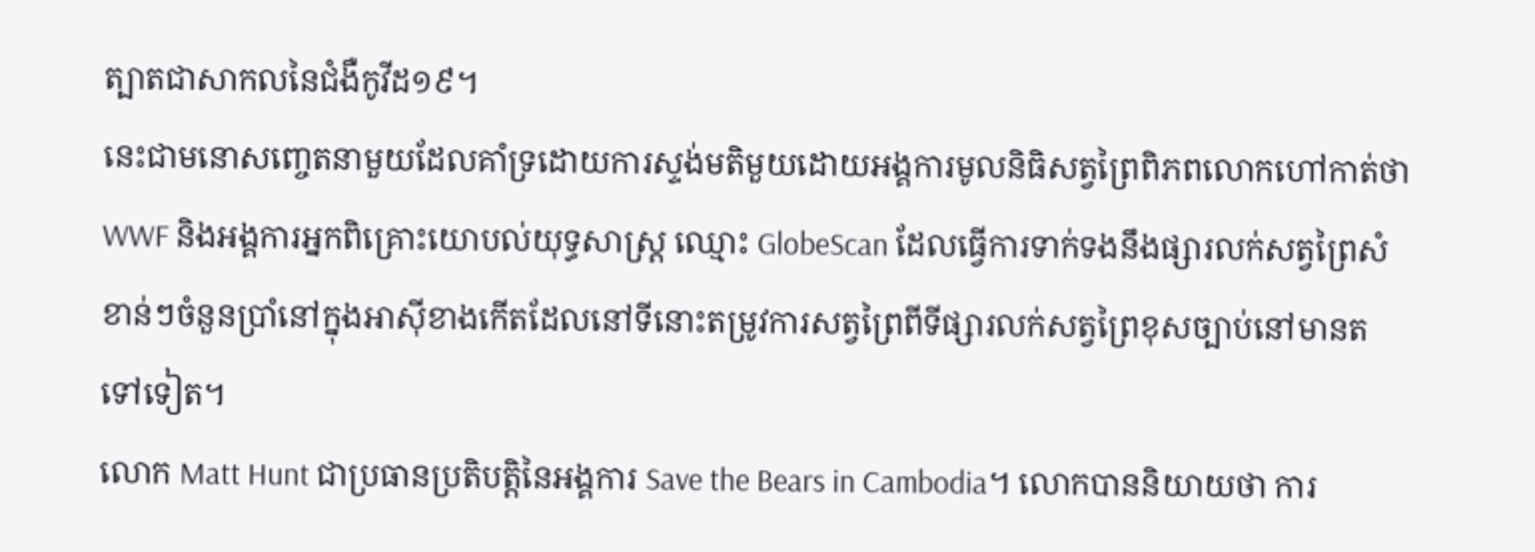ត្បាតជាសាកលនៃជំងឺកូវីដ១៩។
នេះជាមនោសញ្ចេតនាមួយដែលគាំទ្រដោយការស្ទង់មតិមួយដោយអង្គការមូលនិធិសត្វព្រៃពិភពលោកហៅកាត់ថា WWF និងអង្គការអ្នកពិគ្រោះយោបល់យុទ្ធសាស្ត្រ ឈ្មោះ GlobeScan ដែលធ្វើការទាក់ទងនឹងផ្សារលក់សត្វព្រៃសំខាន់ៗចំនួនប្រាំនៅក្នុងអាស៊ីខាងកើតដែលនៅទីនោះតម្រូវការសត្វព្រៃពីទីផ្សារលក់សត្វព្រៃខុសច្បាប់នៅមានតទៅទៀត។
លោក Matt Hunt ជាប្រធានប្រតិបត្តិនៃអង្គការ Save the Bears in Cambodia។ លោកបាននិយាយថា ការ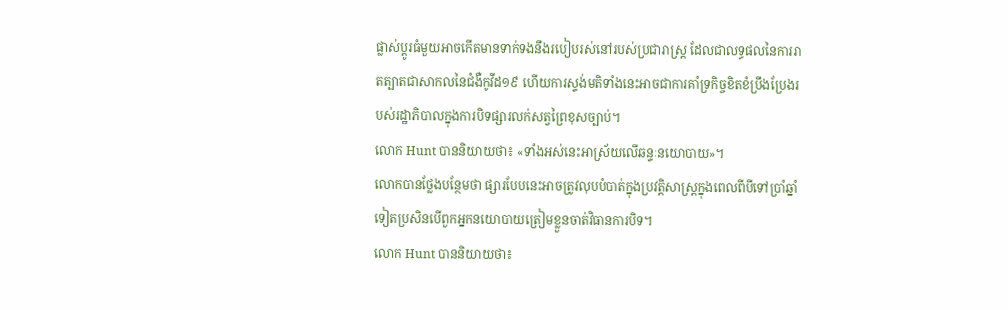ផ្លាស់ប្តូរធំមួយអាចកើតមានទាក់ទងនឹងរបៀបរស់នៅរបស់ប្រជារាស្ត្រ ដែលជាលទ្ធផលនៃការរាតត្បាតជាសាកលនៃជំងឺកូវីដ១៩ ហើយការស្ទង់មតិទាំងនេះអាចជាការគាំទ្រកិច្ចខិតខំប្រឹងប្រែងរបស់រដ្ឋាភិបាលក្នុងការបិទផ្សារលក់សត្វព្រៃខុសច្បាប់។
លោក Hunt បាននិយាយថា៖ «ទាំងអស់នេះអាស្រ័យលើឆន្ទៈនយោបាយ»។
លោកបានថ្លែងបន្ថែមថា ផ្សារបែបនេះអាចត្រូវលុបបំបាត់ក្នុងប្រវត្តិសាស្ត្រក្នុងពេលពីបីទៅប្រាំឆ្នាំទៀតប្រសិនបើពួកអ្នកនយោបាយត្រៀមខ្លួនចាត់វិធានការបិទ។
លោក Hunt បាននិយាយថា៖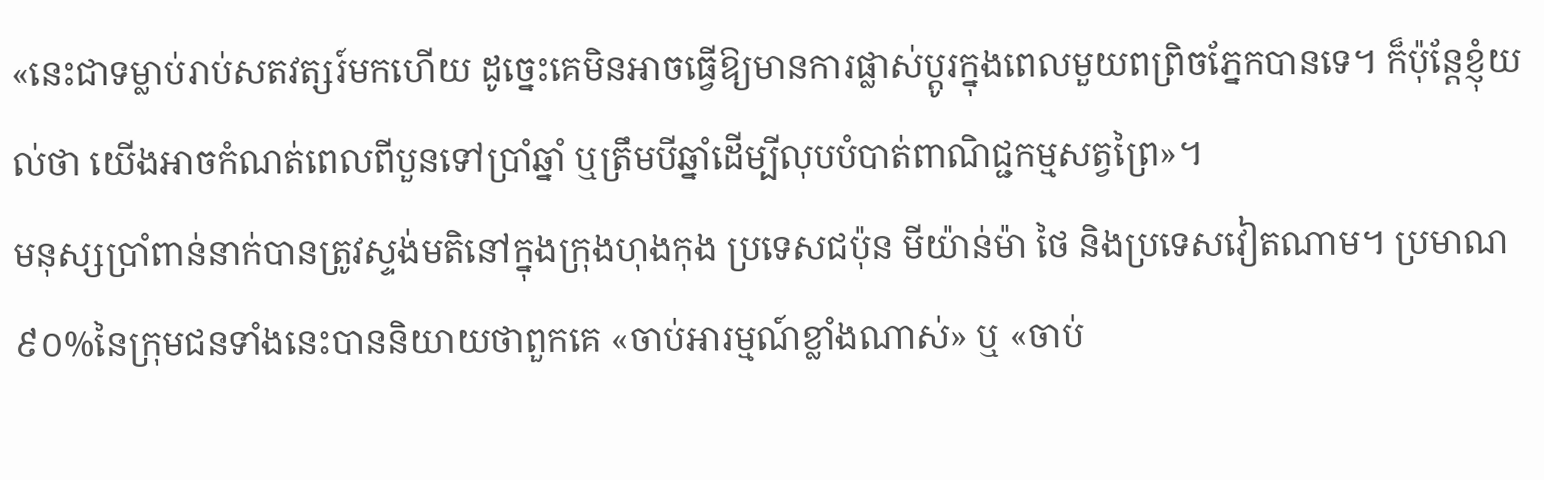«នេះជាទម្លាប់រាប់សតវត្សរ៍មកហើយ ដូច្នេះគេមិនអាចធ្វើឱ្យមានការផ្លាស់ប្តូរក្នុងពេលមួយពព្រិចភ្នែកបានទេ។ ក៏ប៉ុន្តែខ្ញុំយល់ថា យើងអាចកំណត់ពេលពីបួនទៅប្រាំឆ្នាំ ឬត្រឹមបីឆ្នាំដើម្បីលុបបំបាត់ពាណិជ្ជកម្មសត្វព្រៃ»។
មនុស្សប្រាំពាន់នាក់បានត្រូវស្ទង់មតិនៅក្នុងក្រុងហុងកុង ប្រទេសជប៉ុន មីយ៉ាន់ម៉ា ថៃ និងប្រទេសវៀតណាម។ ប្រមាណ៩០%នៃក្រុមជនទាំងនេះបាននិយាយថាពួកគេ «ចាប់អារម្មណ៍ខ្លាំងណាស់» ឬ «ចាប់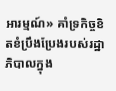អារម្មណ៍» គាំទ្រកិច្ចខិតខំប្រឹងប្រែងរបស់រដ្ឋាភិបាលក្នុង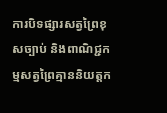ការបិទផ្សារសត្វព្រៃខុសច្បាប់ និងពាណិជ្ជកម្មសត្វព្រៃគ្មាននិយត្តក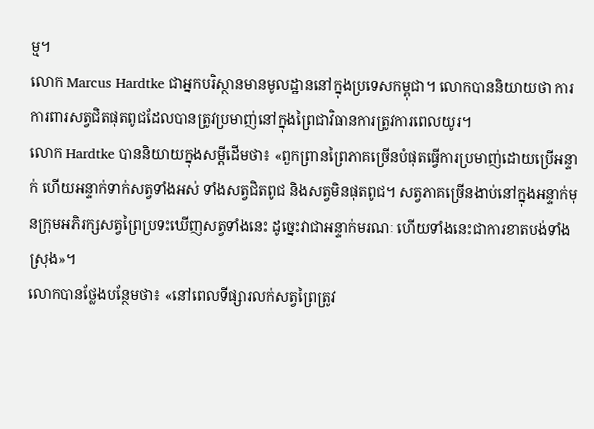ម្ម។
លោក Marcus Hardtke ជាអ្នកបរិស្ថានមានមូលដ្ឋាននៅក្នុងប្រទេសកម្ពុជា។ លោកបាននិយាយថា ការការពារសត្វជិតផុតពូជដែលបានត្រូវប្រមាញ់នៅក្នុងព្រៃជាវិធានការត្រូវការពេលយូរ។
លោក Hardtke បាននិយាយក្នុងសម្តីដើមថា៖ «ពួកព្រានព្រៃភាគច្រើនបំផុតធ្វើការប្រមាញ់ដោយប្រើអន្ទាក់ ហើយអន្ទាក់ទាក់សត្វទាំងអស់ ទាំងសត្វជិតពូជ និងសត្វមិនផុតពូជ។ សត្វភាគច្រើនងាប់នៅក្នុងអន្ទាក់មុនក្រុមអភិរក្សសត្វព្រៃប្រទះឃើញសត្វទាំងនេះ ដូច្នេះវាជាអន្ទាក់មរណៈ ហើយទាំងនេះជាការខាតបង់ទាំងស្រុង»។
លោកបានថ្លែងបន្ថែមថា៖ «នៅពេលទីផ្សារលក់សត្វព្រៃត្រូវ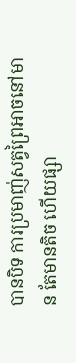បានបិទ ការប្រមាញ់សត្វព្រៃអាចនៅមាន តែមានតិច ហើយផ្សា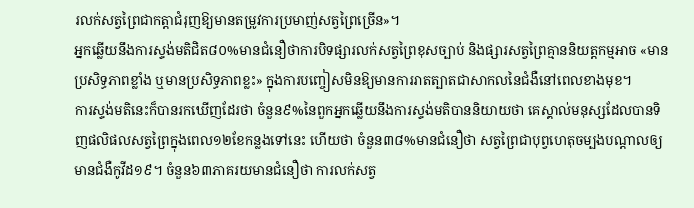រលក់សត្វព្រៃជាកត្តាជំរុញឱ្យមានតម្រូវការប្រមាញ់សត្វព្រៃច្រើន»។
អ្នកឆ្លើយនឹងការស្ទង់មតិជិត៨០%មានជំនឿថាការបិទផ្សារលក់សត្វព្រៃខុសច្បាប់ និងផ្សារសត្វព្រៃគ្មាននិយត្តកម្មអាច «មានប្រសិទ្ធភាពខ្លាំង ឬមានប្រសិទ្ធភាពខ្លះ» ក្នុងការបញ្ចៀសមិនឱ្យមានការរាតត្បាតជាសាកលនៃជំងឺនៅពេលខាងមុខ។
ការស្ទង់មតិនេះក៏បានរកឃើញដែរថា ចំនួន៩%នៃពួកអ្នកឆ្លើយនឹងការស្ទង់មតិបាននិយាយថា គេស្គាល់មនុស្សដែលបានទិញផលិផលសត្វព្រៃក្នុងពេល១២ខែកន្លងទៅនេះ ហើយថា ចំនួន៣៨%មានជំនឿថា សត្វព្រៃជាបុព្វហេតុចម្បងបណ្តាលឲ្យមានជំងឺកូវីដ១៩។ ចំនួន៦៣ភាគរយមានជំនឿថា ការលក់សត្វ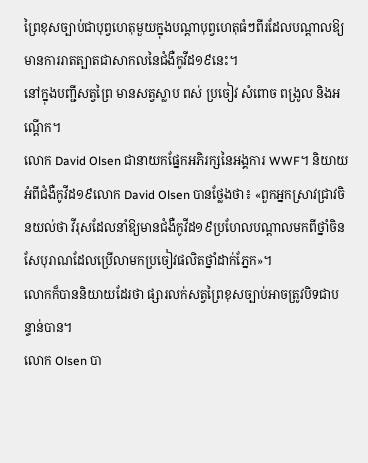ព្រៃខុសច្បាប់ជាបុព្វហេតុមួយក្នុងបណ្តាបុព្វហេតុធំៗពីរដែលបណ្តាលឱ្យមានការរាតត្បាតជាសាកលនៃជំងឺកូវីដ១៩នេះ។
នៅក្នុងបញ្ជីសត្វព្រៃ មានសត្វស្លាប ពស់ ប្រចៀវ សំពោច ពង្រូល និងអណ្តើក។
លោក David Olsen ជានាយកផ្នែកអភិរក្សនៃអង្គការ WWF។ និយាយអំពីជំងឺកូវីដ១៩លោក David Olsen បានថ្លែងថា៖ «ពួកអ្នកសា្រវជ្រាវចិនយល់ថា វីរុសដែលនាំឱ្យមានជំងឺកូវីដ១៩ប្រហែលបណ្តាលមកពីថ្នាំចិនសែបុរាណដែលប្រើលាមកប្រចៀវផលិតថ្នាំដាក់ភ្នែក»។
លោកក៏បាននិយាយដែរថា ផ្សារលក់សត្វព្រៃខុសច្បាប់អាចត្រូវបិទជាបន្ទាន់បាន។
លោក Olsen បា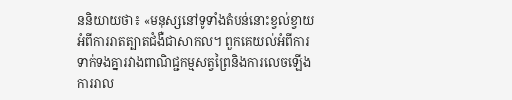ននិយាយថា៖ «មនុស្សនៅទូទាំងតំបន់នោះខ្វល់ខ្វាយអំពីការរាតត្បាតជំងឺជាសាកល។ ពួកគេយល់អំពីការទាក់ទងគ្នារវាងពាណិជ្ជកម្មសត្វព្រៃនិងការលេចឡើង ការរាល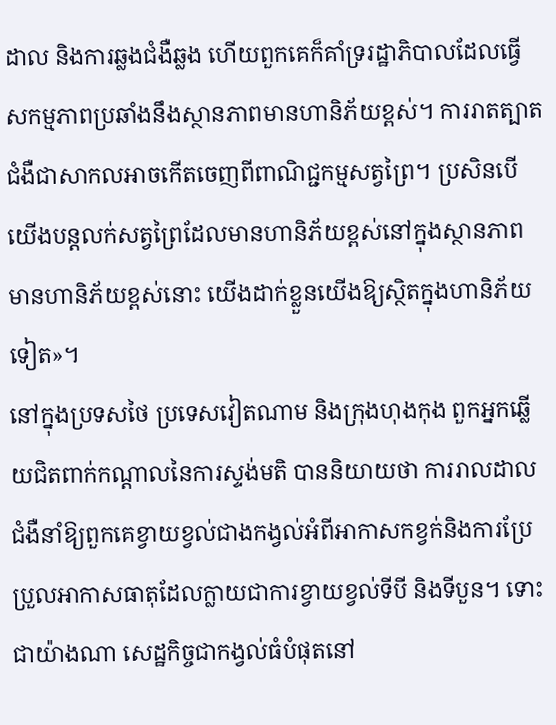ដាល និងការឆ្លងជំងឺឆ្លង ហើយពួកគេក៏គាំទ្ររដ្ឋាភិបាលដែលធ្វើសកម្មភាពប្រឆាំងនឹងស្ថានភាពមានហានិភ័យខ្ពស់។ ការរាតត្បាតជំងឺជាសាកលអាចកើតចេញពីពាណិជ្ជកម្មសត្វព្រៃ។ ប្រសិនបើយើងបន្តលក់សត្វព្រៃដែលមានហានិភ័យខ្ពស់នៅក្នុងស្ថានភាពមានហានិភ័យខ្ពស់នោះ យើងដាក់ខ្លួនយើងឱ្យស្ថិតក្នុងហានិភ័យទៀត»។
នៅក្នុងប្រទសថៃ ប្រទេសវៀតណាម និងក្រុងហុងកុង ពួកអ្នកឆ្លើយជិតពាក់កណ្តាលនៃការស្ទង់មតិ បាននិយាយថា ការរាលដាលជំងឺនាំឱ្យពួកគេខ្វាយខ្វល់ជាងកង្វល់អំពីអាកាសកខ្វក់និងការប្រែប្រួលអាកាសធាតុដែលក្លាយជាការខ្វាយខ្វល់ទីបី និងទីបួន។ ទោះជាយ៉ាងណា សេដ្ឋកិច្ចជាកង្វល់ធំបំផុតនៅ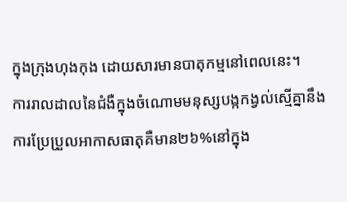ក្នុងក្រុងហុងកុង ដោយសារមានបាតុកម្មនៅពេលនេះ។
ការរាលដាលនៃជំងឺក្នុងចំណោមមនុស្សបង្កកង្វល់ស្មើគ្នានឹងការប្រែប្រួលអាកាសធាតុគឺមាន២៦%នៅក្នុង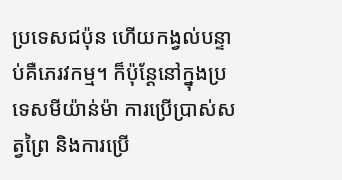ប្រទេសជប៉ុន ហើយកង្វល់បន្ទាប់គឺភេរវកម្ម។ ក៏ប៉ុន្តែនៅក្នុងប្រទេសមីយ៉ាន់ម៉ា ការប្រើប្រាស់សត្វព្រៃ និងការប្រើ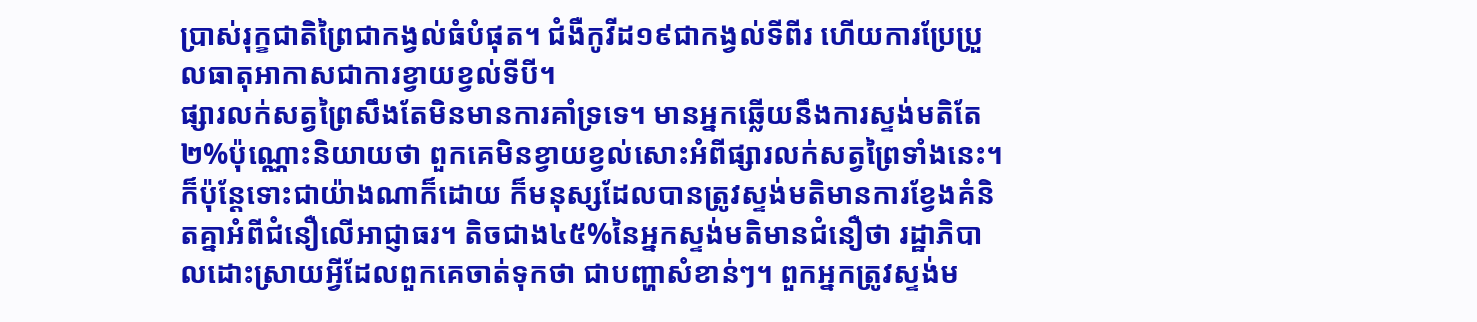ប្រាស់រុក្ខជាតិព្រៃជាកង្វល់ធំបំផុត។ ជំងឺកូវីដ១៩ជាកង្វល់ទីពីរ ហើយការប្រែប្រួលធាតុអាកាសជាការខ្វាយខ្វល់ទីបី។
ផ្សារលក់សត្វព្រៃសឹងតែមិនមានការគាំទ្រទេ។ មានអ្នកឆ្លើយនឹងការស្ទង់មតិតែ២%ប៉ុណ្ណោះនិយាយថា ពួកគេមិនខ្វាយខ្វល់សោះអំពីផ្សារលក់សត្វព្រៃទាំងនេះ។
ក៏ប៉ុន្តែទោះជាយ៉ាងណាក៏ដោយ ក៏មនុស្សដែលបានត្រូវស្ទង់មតិមានការខ្វែងគំនិតគ្នាអំពីជំនឿលើអាជ្ញាធរ។ តិចជាង៤៥%នៃអ្នកស្ទង់មតិមានជំនឿថា រដ្ឋាភិបាលដោះស្រាយអ្វីដែលពួកគេចាត់ទុកថា ជាបញ្ហាសំខាន់ៗ។ ពួកអ្នកត្រូវស្ទង់ម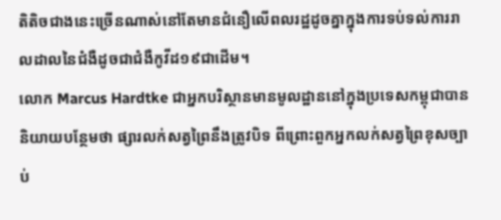តិតិចជាងនេះច្រើនណាស់នៅតែមានជំនឿលើពលរដ្ឋដូចគ្នាក្នុងការទប់ទល់ការរាលដាលនៃជំងឺដូចជាជំងឺកូវីដ១៩ជាដើម។
លោក Marcus Hardtke ជាអ្នកបរិស្ថានមានមូលដ្ឋាននៅក្នុងប្រទេសកម្ពុជាបាននិយាយបន្ថែមថា ផ្សារលក់សត្វព្រៃនឹងត្រូវបិទ ពីព្រោះពួកអ្នកលក់សត្វព្រៃខុសច្បាប់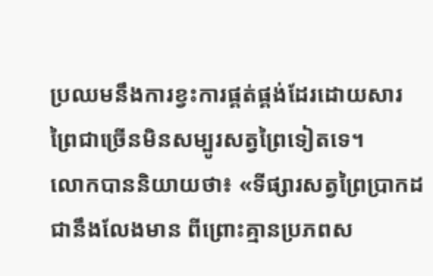ប្រឈមនឹងការខ្វះការផ្គត់ផ្គង់ដែរដោយសារព្រៃជាច្រើនមិនសម្បូរសត្វព្រៃទៀតទេ។
លោកបាននិយាយថា៖ «ទីផ្សារសត្វព្រៃប្រាកដជានឹងលែងមាន ពីព្រោះគ្មានប្រភពស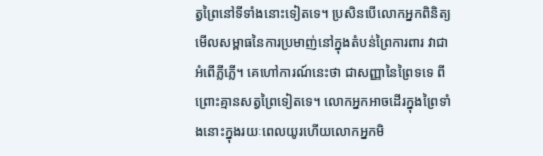ត្វព្រៃនៅទីទាំងនោះទៀតទេ។ ប្រសិនបើលោកអ្នកពិនិត្យមើលសម្ពាធនៃការប្រមាញ់នៅក្នុងតំបន់ព្រៃការពារ វាជាអំពើភ្លីភ្លើ។ គេហៅការណ៍នេះថា ជាសញ្ញានៃព្រៃទទេ ពីព្រោះគ្មានសត្វព្រៃទៀតទេ។ លោកអ្នកអាចដើរក្នុងព្រៃទាំងនោះក្នុងរយៈពេលយូរហើយលោកអ្នកមិ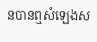នបានឮសំឡេងស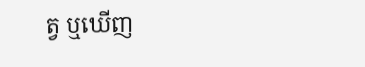ត្វ ឬឃើញ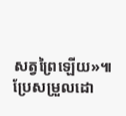សត្វព្រៃឡើយ»៕
ប្រែសម្រួលដោ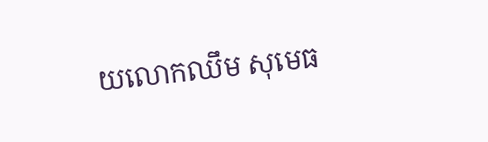យលោកឈឹម សុមេធ